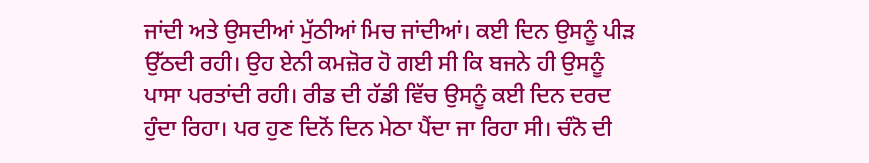ਜਾਂਦੀ ਅਤੇ ਉਸਦੀਆਂ ਮੁੱਠੀਆਂ ਮਿਚ ਜਾਂਦੀਆਂ। ਕਈ ਦਿਨ ਉਸਨੂੰ ਪੀੜ ਉੱਠਦੀ ਰਹੀ। ਉਹ ਏਨੀ ਕਮਜ਼ੋਰ ਹੋ ਗਈ ਸੀ ਕਿ ਬਜਨੇ ਹੀ ਉਸਨੂੰ ਪਾਸਾ ਪਰਤਾਂਦੀ ਰਹੀ। ਰੀਡ ਦੀ ਹੱਡੀ ਵਿੱਚ ਉਸਨੂੰ ਕਈ ਦਿਨ ਦਰਦ ਹੁੰਦਾ ਰਿਹਾ। ਪਰ ਹੁਣ ਦਿਨੋਂ ਦਿਨ ਮੇਠਾ ਪੈਂਦਾ ਜਾ ਰਿਹਾ ਸੀ। ਚੰਨੋ ਦੀ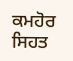ਕਮਹੋਰ ਸਿਹਤ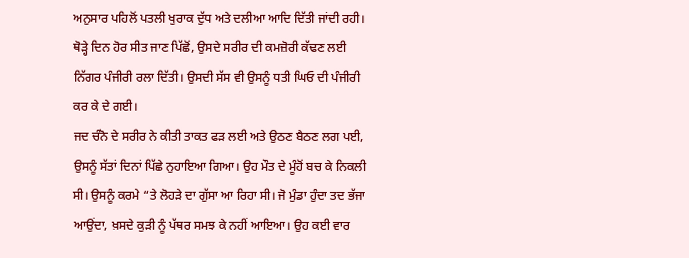ਅਨੁਸਾਰ ਪਹਿਲੋਂ ਪਤਲੀ ਖੁਰਾਕ ਦੁੱਧ ਅਤੇ ਦਲੀਆ ਆਦਿ ਦਿੱਤੀ ਜਾਂਦੀ ਰਹੀ। ਥੋੜ੍ਹੇ ਦਿਨ ਹੋਰ ਸੀਤ ਜਾਣ ਪਿੱਛੋਂ, ਉਸਦੇ ਸਰੀਰ ਦੀ ਕਮਜ਼ੋਰੀ ਕੱਢਣ ਲਈ ਨਿੱਗਰ ਪੰਜੀਰੀ ਰਲਾ ਦਿੱਤੀ। ਉਸਦੀ ਸੱਸ ਵੀ ਉਸਨੂੰ ਧਤੀ ਘਿਓ ਦੀ ਪੰਜੀਰੀ ਕਰ ਕੇ ਦੇ ਗਈ।
ਜਦ ਚੰਨੋ ਦੇ ਸਰੀਰ ਨੇ ਕੀਤੀ ਤਾਕਤ ਫੜ ਲਈ ਅਤੇ ਉਠਣ ਬੈਠਣ ਲਗ ਪਈ, ਉਸਨੂੰ ਸੱਤਾਂ ਦਿਨਾਂ ਪਿੱਛੇ ਨੁਹਾਇਆ ਗਿਆ। ਉਹ ਮੌਤ ਦੇ ਮੂੰਹੋਂ ਬਚ ਕੇ ਨਿਕਲੀ ਸੀ। ਉਸਨੂੰ ਕਰਮੇ “ਤੇ ਲੋਹੜੇ ਦਾ ਗੁੱਸਾ ਆ ਰਿਹਾ ਸੀ। ਜੋ ਮੁੰਡਾ ਹੁੰਦਾ ਤਦ ਭੱਜਾ ਆਉਂਦਾ, ਖ਼ਸਦੇ ਕੁੜੀ ਨੂੰ ਪੱਥਰ ਸਮਝ ਕੇ ਨਹੀਂ ਆਇਆ। ਉਹ ਕਈ ਵਾਰ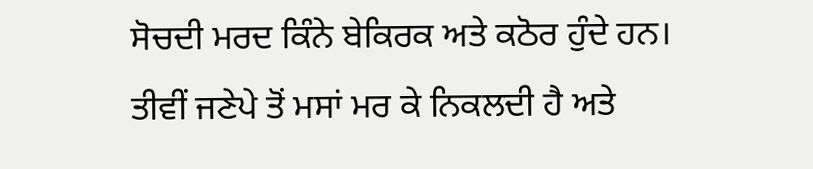ਸੋਚਦੀ ਮਰਦ ਕਿੰਨੇ ਬੇਕਿਰਕ ਅਤੇ ਕਠੋਰ ਹੁੰਦੇ ਹਨ।
ਤੀਵੀਂ ਜਣੇਪੇ ਤੋਂ ਮਸਾਂ ਮਰ ਕੇ ਨਿਕਲਦੀ ਹੈ ਅਤੇ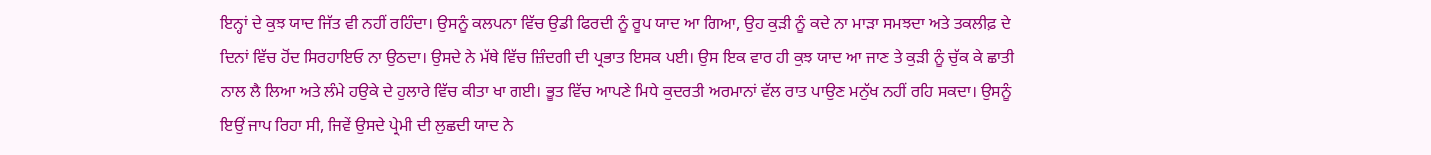ਇਨ੍ਹਾਂ ਦੇ ਕੁਝ ਯਾਦ ਜਿੱਤ ਵੀ ਨਹੀਂ ਰਹਿੰਦਾ। ਉਸਨੂੰ ਕਲਪਨਾ ਵਿੱਚ ਉਡੀ ਫਿਰਦੀ ਨੂੰ ਰੂਪ ਯਾਦ ਆ ਗਿਆ, ਉਹ ਕੁੜੀ ਨੂੰ ਕਦੇ ਨਾ ਮਾੜਾ ਸਮਝਦਾ ਅਤੇ ਤਕਲੀਫ਼ ਦੇ ਦਿਨਾਂ ਵਿੱਚ ਹੋਂਦ ਸਿਰਹਾਇਓ ਨਾ ਉਠਦਾ। ਉਸਦੇ ਨੇ ਮੱਥੇ ਵਿੱਚ ਜ਼ਿੰਦਗੀ ਦੀ ਪ੍ਰਭਾਤ ਇਸਕ ਪਈ। ਉਸ ਇਕ ਵਾਰ ਹੀ ਕੁਝ ਯਾਦ ਆ ਜਾਣ ਤੇ ਕੁੜੀ ਨੂੰ ਚੁੱਕ ਕੇ ਛਾਤੀ ਨਾਲ ਲੈ ਲਿਆ ਅਤੇ ਲੰਮੇ ਹਉਕੇ ਦੇ ਹੁਲਾਰੇ ਵਿੱਚ ਕੀਤਾ ਖਾ ਗਈ। ਭੂਤ ਵਿੱਚ ਆਪਣੇ ਮਿਧੇ ਕੁਦਰਤੀ ਅਰਮਾਨਾਂ ਵੱਲ ਰਾਤ ਪਾਉਣ ਮਨੁੱਖ ਨਹੀਂ ਰਹਿ ਸਕਦਾ। ਉਸਨੂੰ ਇਉਂ ਜਾਪ ਰਿਹਾ ਸੀ, ਜਿਵੇਂ ਉਸਦੇ ਪ੍ਰੇਮੀ ਦੀ ਲੁਛਦੀ ਯਾਦ ਨੇ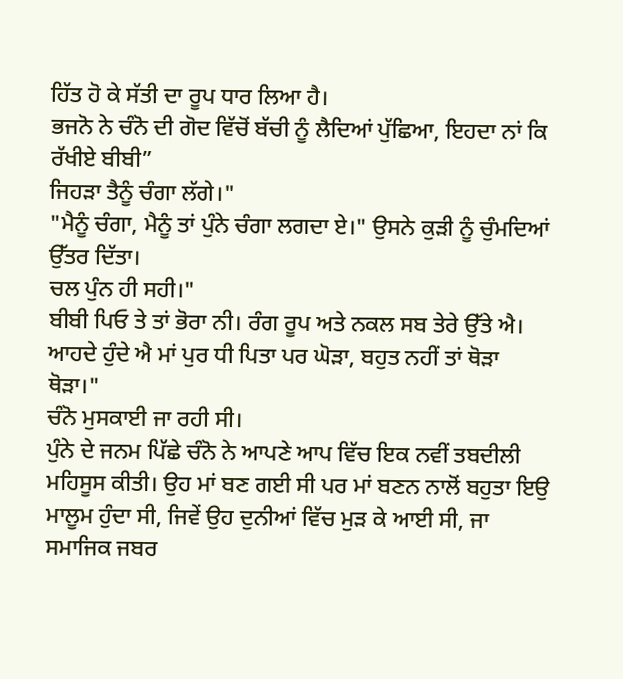ਹਿੱਤ ਹੋ ਕੇ ਸੱਤੀ ਦਾ ਰੂਪ ਧਾਰ ਲਿਆ ਹੈ।
ਭਜਨੋ ਨੇ ਚੰਨੋ ਦੀ ਗੋਦ ਵਿੱਚੋਂ ਬੱਚੀ ਨੂੰ ਲੈਦਿਆਂ ਪੁੱਛਿਆ, ਇਹਦਾ ਨਾਂ ਕਿ ਰੱਖੀਏ ਬੀਬੀ”
ਜਿਹੜਾ ਤੈਨੂੰ ਚੰਗਾ ਲੱਗੇ।"
"ਮੈਨੂੰ ਚੰਗਾ, ਮੈਨੂੰ ਤਾਂ ਪੁੰਨੇ ਚੰਗਾ ਲਗਦਾ ਏ।" ਉਸਨੇ ਕੁੜੀ ਨੂੰ ਚੁੰਮਦਿਆਂ ਉੱਤਰ ਦਿੱਤਾ।
ਚਲ ਪੁੰਨ ਹੀ ਸਹੀ।"
ਬੀਬੀ ਪਿਓ ਤੇ ਤਾਂ ਭੋਰਾ ਨੀ। ਰੰਗ ਰੂਪ ਅਤੇ ਨਕਲ ਸਬ ਤੇਰੇ ਉੱਤੇ ਐ। ਆਹਦੇ ਹੁੰਦੇ ਐ ਮਾਂ ਪੁਰ ਧੀ ਪਿਤਾ ਪਰ ਘੋੜਾ, ਬਹੁਤ ਨਹੀਂ ਤਾਂ ਥੋੜਾ ਥੋੜਾ।"
ਚੰਨੋ ਮੁਸਕਾਈ ਜਾ ਰਹੀ ਸੀ।
ਪੁੰਨੇ ਦੇ ਜਨਮ ਪਿੱਛੇ ਚੰਨੋ ਨੇ ਆਪਣੇ ਆਪ ਵਿੱਚ ਇਕ ਨਵੀਂ ਤਬਦੀਲੀ ਮਹਿਸੂਸ ਕੀਤੀ। ਉਹ ਮਾਂ ਬਣ ਗਈ ਸੀ ਪਰ ਮਾਂ ਬਣਨ ਨਾਲੋਂ ਬਹੁਤਾ ਇਉ ਮਾਲੂਮ ਹੁੰਦਾ ਸੀ, ਜਿਵੇਂ ਉਹ ਦੁਨੀਆਂ ਵਿੱਚ ਮੁੜ ਕੇ ਆਈ ਸੀ, ਜਾ ਸਮਾਜਿਕ ਜਬਰ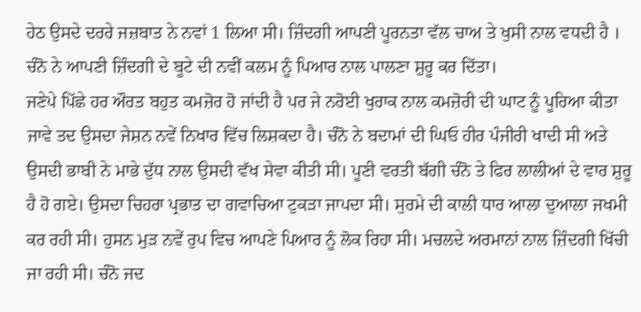ਹੇਠ ਉਸਦੇ ਦਰਰੇ ਜਜ਼ਬਾਤ ਨੇ ਨਵਾਂ 1 ਲਿਆ ਸੀ। ਜ਼ਿੰਦਗੀ ਆਪਣੀ ਪੂਰਨਤਾ ਵੱਲ ਚਾਅ ਤੇ ਖੁਸੀ ਨਾਲ ਵਧਦੀ ਹੈ । ਚੰਨੋ ਨੇ ਆਪਣੀ ਜ਼ਿੰਦਗੀ ਦੇ ਬੂਟੇ ਦੀ ਨਵੀਂ ਕਲਮ ਨੂੰ ਪਿਆਰ ਨਾਲ ਪਾਲਣਾ ਸ਼ੁਰੂ ਕਰ ਦਿੱਤਾ।
ਜਣੇਪੇ ਪਿੱਛੇ ਹਰ ਔਰਤ ਬਹੁਤ ਕਮਜ਼ੋਰ ਹੋ ਜਾਂਦੀ ਹੈ ਪਰ ਜੇ ਨਰੋਈ ਖੁਰਾਕ ਨਾਲ ਕਮਜ਼ੋਰੀ ਦੀ ਘਾਟ ਨੂੰ ਪੂਰਿਆ ਕੀਤਾ ਜਾਵੇ ਤਦ ਉਸਦਾ ਜੇਸ਼ਨ ਨਵੇਂ ਨਿਖਾਰ ਵਿੱਚ ਲਿਸ਼ਕਦਾ ਹੈ। ਚੰਨੋ ਨੇ ਬਦਾਮਾਂ ਦੀ ਘਿਓ ਹੀਰ ਪੰਜੀਰੀ ਖਾਦੀ ਸੀ ਅਤੇ ਉਸਦੀ ਭਾਬੀ ਨੇ ਮਾਭੇ ਦੁੱਧ ਨਾਲ ਉਸਦੀ ਵੱਖ ਸੇਵਾ ਕੀਤੀ ਸੀ। ਪੂਣੀ ਵਰਤੀ ਬੱਗੀ ਚੰਨੋ ਤੇ ਫਿਰ ਲਾਲੀਆਂ ਦੇ ਵਾਰ ਸ਼ੁਰੂ ਹੈ ਹੋ ਗਏ। ਉਸਦਾ ਚਿਹਰਾ ਪ੍ਰਭਾਤ ਦਾ ਗਵਾਚਿਆ ਟੁਕੜਾ ਜਾਪਦਾ ਸੀ। ਸੁਰਮੇ ਦੀ ਕਾਲੀ ਧਾਰ ਆਲਾ ਦੁਆਲਾ ਜਖਮੀ ਕਰ ਰਹੀ ਸੀ। ਹੁਸਨ ਮੁੜ ਨਵੇਂ ਰੁਪ ਵਿਚ ਆਪਣੇ ਪਿਆਰ ਨੂੰ ਲੋਕ ਰਿਹਾ ਸੀ। ਮਚਲਦੇ ਅਰਮਾਨਾਂ ਨਾਲ ਜ਼ਿੰਦਗੀ ਖਿੱਚੀ ਜਾ ਰਹੀ ਸੀ। ਚੰਨੋ ਜਦ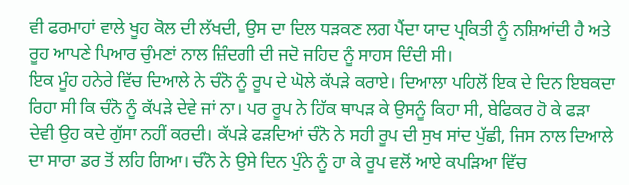ਵੀ ਫਰਮਾਹਾਂ ਵਾਲੇ ਖੂਹ ਕੋਲ ਦੀ ਲੱਖਦੀ, ਉਸ ਦਾ ਦਿਲ ਧੜਕਣ ਲਗ ਪੈਂਦਾ ਯਾਦ ਪ੍ਰਕਿਤੀ ਨੂੰ ਨਸ਼ਿਆਂਦੀ ਹੈ ਅਤੇ ਰੂਹ ਆਪਣੇ ਪਿਆਰ ਚੁੰਮਣਾਂ ਨਾਲ ਜ਼ਿੰਦਗੀ ਦੀ ਜਦੋ ਜਹਿਦ ਨੂੰ ਸਾਹਸ ਦਿੰਦੀ ਸੀ।
ਇਕ ਮੂੰਹ ਹਨੇਰੇ ਵਿੱਚ ਦਿਆਲੇ ਨੇ ਚੰਨੋ ਨੂੰ ਰੂਪ ਦੇ ਘੋਲੇ ਕੱਪੜੇ ਕਰਾਏ। ਦਿਆਲਾ ਪਹਿਲੋਂ ਇਕ ਦੇ ਦਿਨ ਇਬਕਦਾ ਰਿਹਾ ਸੀ ਕਿ ਚੰਨੋ ਨੂੰ ਕੱਪੜੇ ਦੇਵੇ ਜਾਂ ਨਾ। ਪਰ ਰੂਪ ਨੇ ਹਿੱਕ ਥਾਪੜ ਕੇ ਉਸਨੂੰ ਕਿਹਾ ਸੀ, ਬੇਫਿਕਰ ਹੋ ਕੇ ਫੜਾ ਦੇਵੀ ਉਹ ਕਦੇ ਗੁੱਸਾ ਨਹੀਂ ਕਰਦੀ। ਕੱਪੜੇ ਫੜਦਿਆਂ ਚੰਨੋ ਨੇ ਸਹੀ ਰੂਪ ਦੀ ਸੁਖ ਸਾਂਦ ਪੁੱਛੀ, ਜਿਸ ਨਾਲ ਦਿਆਲੇ ਦਾ ਸਾਰਾ ਡਰ ਤੋਂ ਲਹਿ ਗਿਆ। ਚੰਨੋ ਨੇ ਉਸੇ ਦਿਨ ਪੁੰਨੇ ਨੂੰ ਹਾ ਕੇ ਰੂਪ ਵਲੋਂ ਆਏ ਕਪੜਿਆ ਵਿੱਚ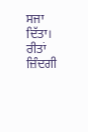ਸਜਾ ਦਿੱਤਾ। ਰੀਤਾਂ ਜ਼ਿੰਦਗੀ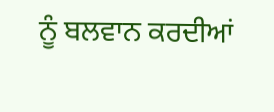ਨੂੰ ਬਲਵਾਨ ਕਰਦੀਆਂ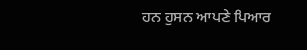ਹਨ ਹੁਸਨ ਆਪਣੇ ਪਿਆਰ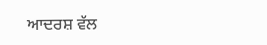ਆਦਰਸ਼ ਵੱਲ